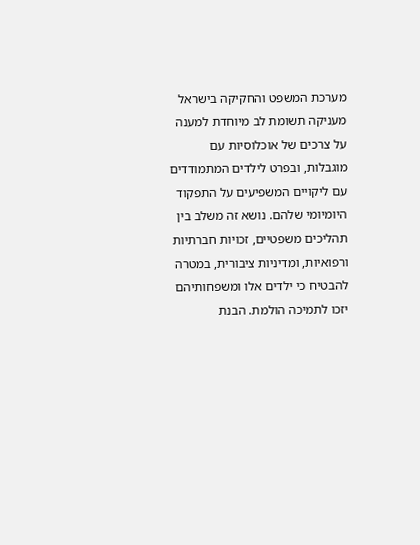מערכת המשפט והחקיקה בישראל מעניקה תשומת לב מיוחדת למענה על צרכים של אוכלוסיות עם מוגבלות, ובפרט לילדים המתמודדים עם ליקויים המשפיעים על התפקוד היומיומי שלהם. נושא זה משלב בין תהליכים משפטיים, זכויות חברתיות ורפואיות, ומדיניות ציבורית, במטרה להבטיח כי ילדים אלו ומשפחותיהם יזכו לתמיכה הולמת. הבנת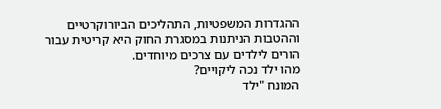ההגדרות המשפטיות, התהליכים הביורוקרטיים וההטבות הניתנות במסגרת החוק היא קריטית עבור הורים לילדים עם צרכים מיוחדים.
מהו ילד נכה ליקויים?
המונח "ילד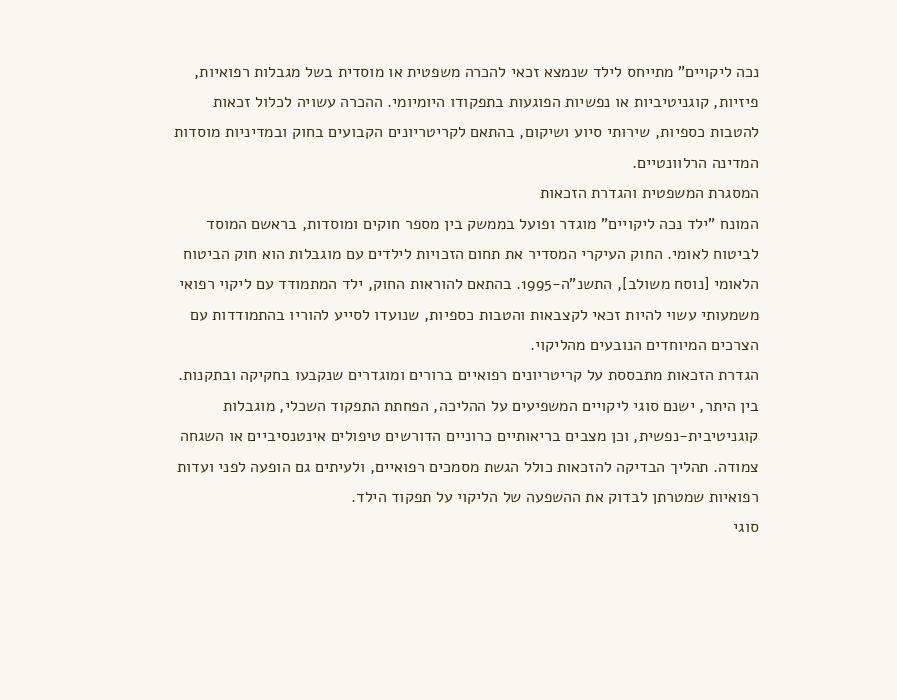נכה ליקויים" מתייחס לילד שנמצא זכאי להכרה משפטית או מוסדית בשל מגבלות רפואיות, פיזיות, קוגניטיביות או נפשיות הפוגעות בתפקודו היומיומי. ההכרה עשויה לכלול זכאות להטבות כספיות, שירותי סיוע ושיקום, בהתאם לקריטריונים הקבועים בחוק ובמדיניות מוסדות המדינה הרלוונטיים.
המסגרת המשפטית והגדרת הזכאות
המונח "ילד נכה ליקויים" מוגדר ופועל בממשק בין מספר חוקים ומוסדות, בראשם המוסד לביטוח לאומי. החוק העיקרי המסדיר את תחום הזכויות לילדים עם מוגבלות הוא חוק הביטוח הלאומי [נוסח משולב], התשנ"ה-1995. בהתאם להוראות החוק, ילד המתמודד עם ליקוי רפואי משמעותי עשוי להיות זכאי לקצבאות והטבות כספיות, שנועדו לסייע להוריו בהתמודדות עם הצרכים המיוחדים הנובעים מהליקוי.
הגדרת הזכאות מתבססת על קריטריונים רפואיים ברורים ומוגדרים שנקבעו בחקיקה ובתקנות. בין היתר, ישנם סוגי ליקויים המשפיעים על ההליכה, הפחתת התפקוד השכלי, מוגבלות קוגניטיבית-נפשית, וכן מצבים בריאותיים כרוניים הדורשים טיפולים אינטנסיביים או השגחה צמודה. תהליך הבדיקה להזכאות כולל הגשת מסמכים רפואיים, ולעיתים גם הופעה לפני ועדות רפואיות שמטרתן לבדוק את ההשפעה של הליקוי על תפקוד הילד.
סוגי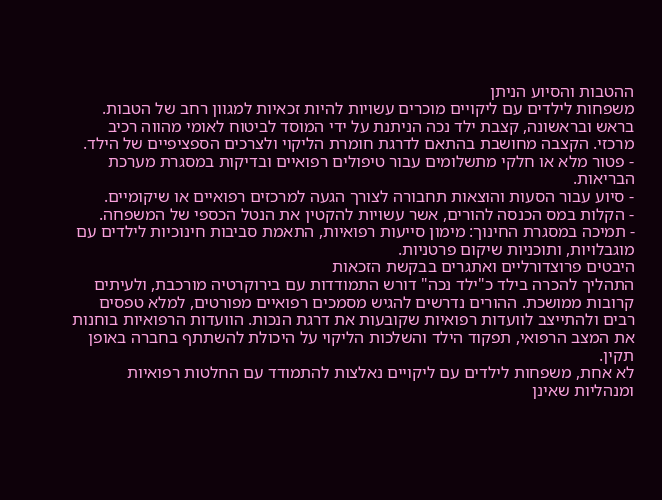ההטבות והסיוע הניתן
משפחות לילדים עם ליקויים מוכרים עשויות להיות זכאיות למגוון רחב של הטבות. בראש ובראשונה, קצבת ילד נכה הניתנת על ידי המוסד לביטוח לאומי מהווה רכיב מרכזי. הקצבה מחושבת בהתאם לדרגת חומרת הליקוי ולצרכים הספציפיים של הילד.
- פטור מלא או חלקי מתשלומים עבור טיפולים רפואיים ובדיקות במסגרת מערכת הבריאות.
- סיוע עבור הסעות והוצאות תחבורה לצורך הגעה למרכזים רפואיים או שיקומיים.
- הקלות במס הכנסה להורים, אשר עשויות להקטין את הנטל הכספי של המשפחה.
- תמיכה במסגרת החינוך: מימון סייעות רפואיות, התאמת סביבות חינוכיות לילדים עם מוגבלויות, ותוכניות שיקום פרטניות.
היבטים פרוצדורליים ואתגרים בבקשת הזכאות
התהליך להכרה בילד כ"ילד נכה" דורש התמודדות עם בירוקרטיה מורכבת, ולעיתים קרובות ממושכת. ההורים נדרשים להגיש מסמכים רפואיים מפורטים, למלא טפסים רבים ולהתייצב לוועדות רפואיות שקובעות את דרגת הנכות. הוועדות הרפואיות בוחנות את המצב הרפואי, תפקוד הילד והשלכות הליקוי על היכולת להשתתף בחברה באופן תקין.
לא אחת, משפחות לילדים עם ליקויים נאלצות להתמודד עם החלטות רפואיות ומנהליות שאינן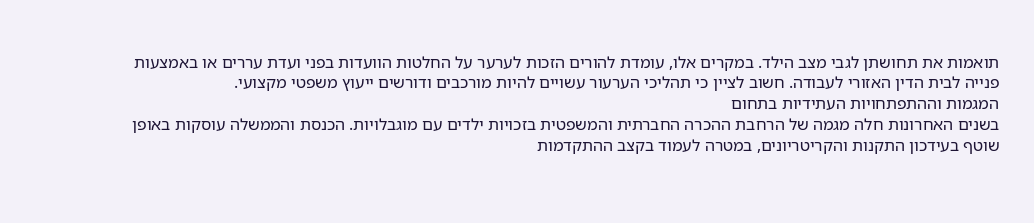תואמות את תחושתן לגבי מצב הילד. במקרים אלו, עומדת להורים הזכות לערער על החלטות הוועדות בפני ועדת עררים או באמצעות פנייה לבית הדין האזורי לעבודה. חשוב לציין כי תהליכי הערעור עשויים להיות מורכבים ודורשים ייעוץ משפטי מקצועי.
המגמות וההתפתחויות העתידיות בתחום
בשנים האחרונות חלה מגמה של הרחבת ההכרה החברתית והמשפטית בזכויות ילדים עם מוגבלויות. הכנסת והממשלה עוסקות באופן שוטף בעידכון התקנות והקריטריונים, במטרה לעמוד בקצב ההתקדמות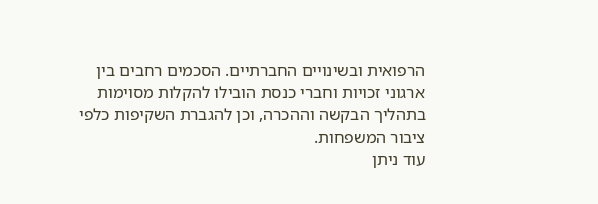הרפואית ובשינויים החברתיים. הסכמים רחבים בין ארגוני זכויות וחברי כנסת הובילו להקלות מסוימות בתהליך הבקשה וההכרה, וכן להגברת השקיפות כלפי ציבור המשפחות.
עוד ניתן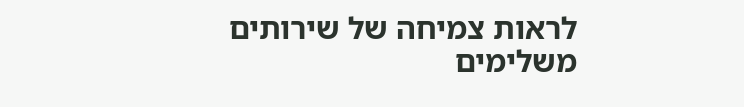לראות צמיחה של שירותים משלימים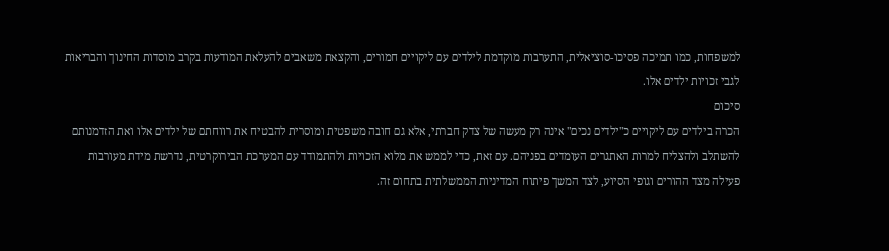למשפחות, כמו תמיכה פסיכו-סוציאלית, התערבות מוקדמת לילדים עם ליקויים חמורים, והקצאת משאבים להעלאת המודעות בקרב מוסדות החינוך והבריאות לגבי זכויות ילדים אלו.
סיכום
הכרה בילדים עם ליקויים כ"ילדים נכים" אינה רק מעשה של צדק חברתי, אלא גם חובה משפטית ומוסרית להבטיח את רווחתם של ילדים אלו ואת הזדמנותם להשתלב ולהצליח למרות האתגרים העומדים בפניהם. עם זאת, כדי לממש את מלוא הזכויות ולהתמודד עם המערכת הבירוקרטית, נדרשת מידת מעורבות פעילה מצד ההורים וגופי הסיוע, לצד המשך פיתוח המדיניות הממשלתית בתחום זה.